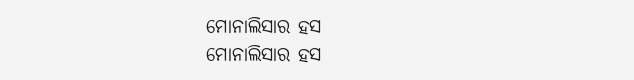ମୋନାଲିସାର ହସ
ମୋନାଲିସାର ହସ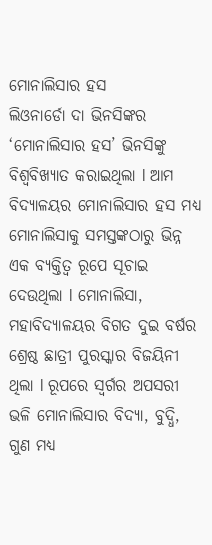ମୋନାଲିସାର ହସ
ଲିଓନାର୍ଡୋ ଦା ଭିନସିଙ୍କର ‘ମୋନାଲିସାର ହସ’ ଭିନସିଙ୍କୁ ବିଶ୍ୱବିଖ୍ୟାତ କରାଇଥିଲା l ଆମ ବିଦ୍ୟାଳୟର ମୋନାଲିସାର ହସ ମଧ୍ୟ ମୋନାଲିସାକୁ ସମସ୍ତଙ୍କଠାରୁ ଭିନ୍ନ ଏକ ବ୍ୟକ୍ତିତ୍ୱ ରୂପେ ସୂଚାଇ ଦେଉଥିଲା l ମୋନାଲିସା, ମହାବିଦ୍ୟାଳୟର ବିଗତ ଦୁଇ ବର୍ଷର ଶ୍ରେଷ୍ଠ ଛାତ୍ରୀ ପୁରସ୍କାର ବିଜୟିନୀ ଥିଲା l ରୂପରେ ସ୍ୱର୍ଗର ଅପସରୀ ଭଳି ମୋନାଲିସାର ବିଦ୍ୟା, ବୁଦ୍ଧି, ଗୁଣ ମଧ୍ୟ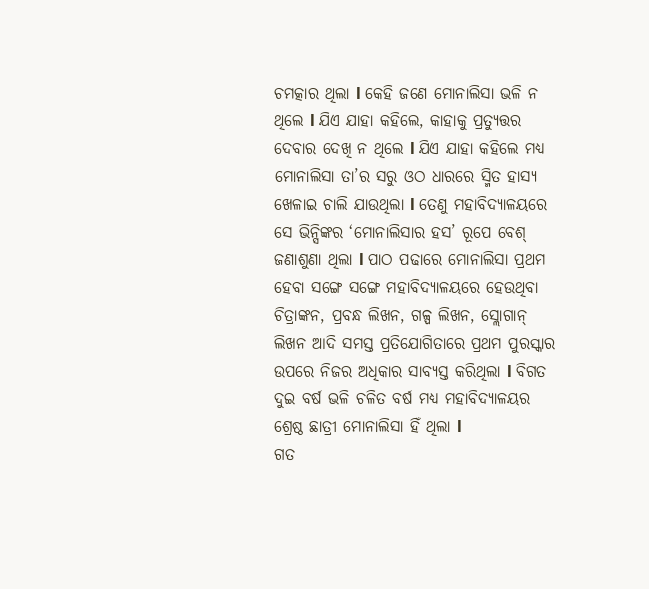ଚମତ୍କାର ଥିଲା l କେହି ଜଣେ ମୋନାଲିସା ଭଳି ନ ଥିଲେ l ଯିଏ ଯାହା କହିଲେ, କାହାକୁ ପ୍ରତ୍ୟୁତ୍ତର ଦେବାର ଦେଖି ନ ଥିଲେ l ଯିଏ ଯାହା କହିଲେ ମଧ୍ୟ ମୋନାଲିସା ତା’ର ସରୁ ଓଠ ଧାରରେ ସ୍ମିତ ହାସ୍ୟ ଖେଳାଇ ଚାଲି ଯାଉଥିଲା l ତେଣୁ ମହାବିଦ୍ୟାଳୟରେ ସେ ଭିନ୍ସିଙ୍କର ‘ମୋନାଲିସାର ହସ’ ରୂପେ ବେଶ୍ ଜଣାଶୁଣା ଥିଲା l ପାଠ ପଢାରେ ମୋନାଲିସା ପ୍ରଥମ ହେବା ସଙ୍ଗେ ସଙ୍ଗେ ମହାବିଦ୍ୟାଳୟରେ ହେଉଥିବା ଚିତ୍ରାଙ୍କନ, ପ୍ରବନ୍ଧ ଲିଖନ, ଗଳ୍ପ ଲିଖନ, ସ୍ଲୋଗାନ୍ ଲିଖନ ଆଦି ସମସ୍ତ ପ୍ରତିଯୋଗିତାରେ ପ୍ରଥମ ପୁରସ୍କାର ଉପରେ ନିଜର ଅଧିକାର ସାବ୍ୟସ୍ତ କରିଥିଲା l ବିଗତ ଦୁଇ ବର୍ଷ ଭଳି ଚଳିତ ବର୍ଷ ମଧ୍ୟ ମହାବିଦ୍ୟାଳୟର ଶ୍ରେଷ୍ଠ ଛାତ୍ରୀ ମୋନାଲିସା ହିଁ ଥିଲା l
ଗତ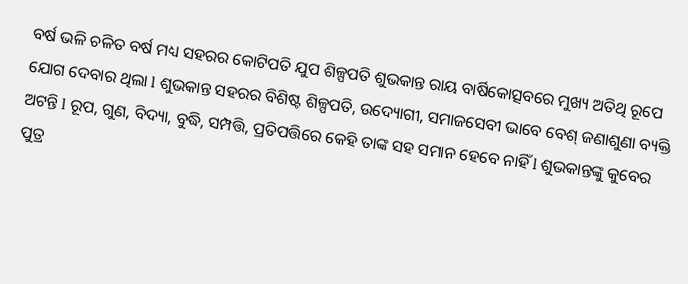ବର୍ଷ ଭଳି ଚଳିତ ବର୍ଷ ମଧ୍ୟ ସହରର କୋଟିପତି ଯୁପ ଶିଳ୍ପପତି ଶୁଭକାନ୍ତ ରାୟ ବାର୍ଷିକୋତ୍ସବରେ ମୁଖ୍ୟ ଅତିଥି ରୂପେ ଯୋଗ ଦେବାର ଥିଲା l ଶୁଭକାନ୍ତ ସହରର ବିଶିଷ୍ଟ ଶିଳ୍ପପତି, ଉଦ୍ୟୋଗୀ, ସମାଜସେବୀ ଭାବେ ବେଶ୍ ଜଣାଶୁଣା ବ୍ୟକ୍ତି ଅଟନ୍ତି l ରୂପ, ଗୁଣ, ବିଦ୍ୟା, ବୁଦ୍ଧି, ସମ୍ପତ୍ତି, ପ୍ରତିପତ୍ତିରେ କେହି ତାଙ୍କ ସହ ସମାନ ହେବେ ନାହିଁ l ଶୁଭକାନ୍ତଙ୍କୁ କୁବେର ପୁତ୍ର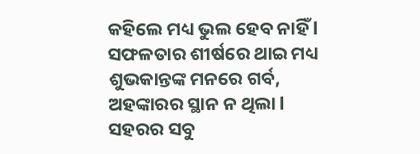କହିଲେ ମଧ୍ୟ ଭୁଲ ହେବ ନାହିଁ l ସଫଳତାର ଶୀର୍ଷରେ ଥାଇ ମଧ୍ୟ ଶୁଭକାନ୍ତଙ୍କ ମନରେ ଗର୍ବ, ଅହଙ୍କାରର ସ୍ଥାନ ନ ଥିଲା l ସହରର ସବୁ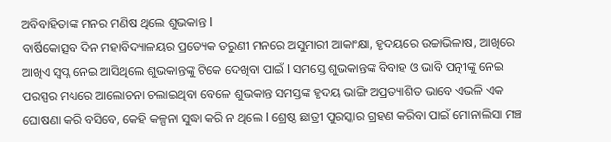ଅବିବାହିତାଙ୍କ ମନର ମଣିଷ ଥିଲେ ଶୁଭକାନ୍ତ l
ବାର୍ଷିକୋତ୍ସବ ଦିନ ମହାବିଦ୍ୟାଳୟର ପ୍ରତ୍ୟେକ ତରୁଣୀ ମନରେ ଅସୁମାରୀ ଆକାଂକ୍ଷା, ହୃଦୟରେ ଉଚ୍ଚାଭିଳାଷ, ଆଖିରେ ଆଖିଏ ସ୍ୱପ୍ନ ନେଇ ଆସିଥିଲେ ଶୁଭକାନ୍ତଙ୍କୁ ଟିକେ ଦେଖିବା ପାଇଁ l ସମସ୍ତେ ଶୁଭକାନ୍ତଙ୍କ ବିବାହ ଓ ଭାବି ପତ୍ନୀଙ୍କୁ ନେଇ ପରସ୍ପର ମଧ୍ୟରେ ଆଲୋଚନା ଚଲାଇଥିବା ବେଳେ ଶୁଭକାନ୍ତ ସମସ୍ତଙ୍କ ହୃଦୟ ଭାଙ୍ଗି ଅପ୍ରତ୍ୟାଶିତ ଭାବେ ଏଭଳି ଏକ ଘୋଷଣା କରି ବସିବେ, କେହି କଳ୍ପନା ସୁଦ୍ଧା କରି ନ ଥିଲେ l ଶ୍ରେଷ୍ଠ ଛାତ୍ରୀ ପୁରସ୍କାର ଗ୍ରହଣ କରିବା ପାଇଁ ମୋନାଲିସା ମଞ୍ଚ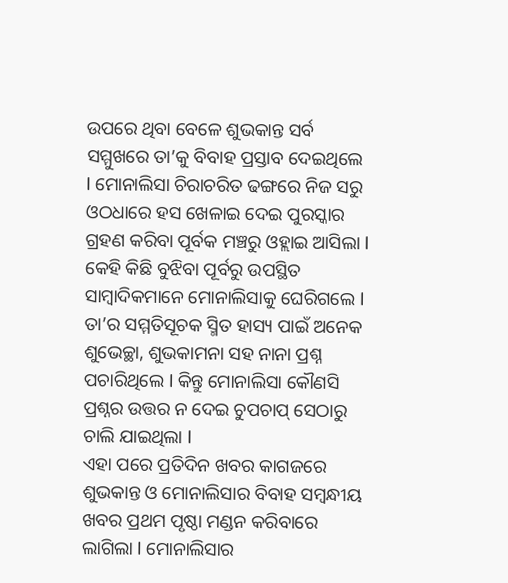ଉପରେ ଥିବା ବେଳେ ଶୁଭକାନ୍ତ ସର୍ବ ସମ୍ମୁଖରେ ତା’କୁ ବିବାହ ପ୍ରସ୍ତାବ ଦେଇଥିଲେ l ମୋନାଲିସା ଚିରାଚରିତ ଢଙ୍ଗରେ ନିଜ ସରୁ ଓଠଧାରେ ହସ ଖେଳାଇ ଦେଇ ପୁରସ୍କାର ଗ୍ରହଣ କରିବା ପୂର୍ବକ ମଞ୍ଚରୁ ଓହ୍ଲାଇ ଆସିଲା l କେହି କିଛି ବୁଝିବା ପୂର୍ବରୁ ଉପସ୍ଥିତ ସାମ୍ବାଦିକମାନେ ମୋନାଲିସାକୁ ଘେରିଗଲେ l ତା’ର ସମ୍ମତିସୂଚକ ସ୍ମିତ ହାସ୍ୟ ପାଇଁ ଅନେକ ଶୁଭେଚ୍ଛା, ଶୁଭକାମନା ସହ ନାନା ପ୍ରଶ୍ନ ପଚାରିଥିଲେ l କିନ୍ତୁ ମୋନାଲିସା କୌଣସି ପ୍ରଶ୍ନର ଉତ୍ତର ନ ଦେଇ ଚୁପଚାପ୍ ସେଠାରୁ ଚାଲି ଯାଇଥିଲା l
ଏହା ପରେ ପ୍ରତିଦିନ ଖବର କାଗଜରେ ଶୁଭକାନ୍ତ ଓ ମୋନାଲିସାର ବିବାହ ସମ୍ବନ୍ଧୀୟ ଖବର ପ୍ରଥମ ପୃଷ୍ଠା ମଣ୍ଡନ କରିବାରେ ଲାଗିଲା l ମୋନାଲିସାର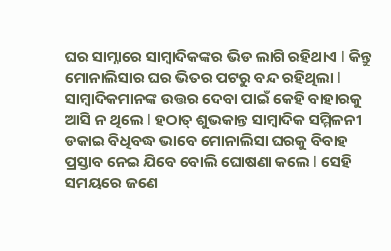ଘର ସାମ୍ନାରେ ସାମ୍ବାଦିକଙ୍କର ଭିଡ ଲାଗି ରହିଥାଏ l କିନ୍ତୁ ମୋନାଲିସାର ଘର ଭିତର ପଟରୁ ବନ୍ଦ ରହିଥିଲା l ସାମ୍ବାଦିକମାନଙ୍କ ଉତ୍ତର ଦେବା ପାଇଁ କେହି ବାହାରକୁ ଆସି ନ ଥିଲେ l ହଠାତ୍ ଶୁଭକାନ୍ତ ସାମ୍ବାଦିକ ସମ୍ମିଳନୀ ଡକାଇ ବିଧିବଦ୍ଧ ଭାବେ ମୋନାଲିସା ଘରକୁ ବିବାହ ପ୍ରସ୍ତାବ ନେଇ ଯିବେ ବୋଲି ଘୋଷଣା କଲେ l ସେହି ସମୟରେ ଜଣେ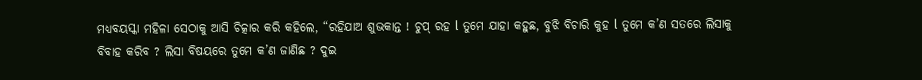ମଧ୍ୟବୟସ୍କା ମହିଳା ସେଠାକୁ ଆସି ଚିତ୍କାର କରି କହିଲେ, “ରହିଯାଅ ଶୁଭକାନ୍ତ ! ଚୁପ୍ ରହ l ତୁମେ ଯାହା କହୁଛ, ବୁଝି ବିଚାରି କୁହ l ତୁମେ କ’ଣ ସତରେ ଲିସାକୁ ବିବାହ କରିବ ? ଲିସା ବିଷୟରେ ତୁମେ କ’ଣ ଜାଣିଛ ? ଦୁଇ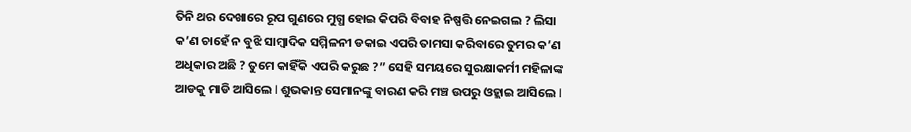ତିନି ଥର ଦେଖାରେ ରୂପ ଗୁଣରେ ମୁଗ୍ଧ ହୋଇ କିପରି ବିବାହ ନିଷ୍ପତ୍ତି ନେଇଗଲ ? ଲିସା କ’ଣ ଚାହେଁ ନ ବୁଝି ସାମ୍ବାଦିକ ସମ୍ମିଳନୀ ଡକାଇ ଏପରି ତାମସା କରିବାରେ ତୁମର କ’ଣ ଅଧିକାର ଅଛି ? ତୁମେ କାହିଁକି ଏପରି କରୁଛ ?” ସେହି ସମୟରେ ସୁରକ୍ଷାକର୍ମୀ ମହିଳାଙ୍କ ଆଡକୁ ମାଡି ଆସିଲେ l ଶୁଭକାନ୍ତ ସେମାନଙ୍କୁ ବାରଣ କରି ମଞ୍ଚ ଉପରୁ ଓହ୍ଲାଇ ଆସିଲେ l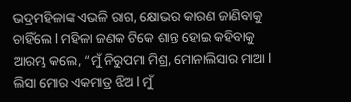ଭଦ୍ରମହିଳାଙ୍କ ଏଭଳି ରାଗ, କ୍ଷୋଭର କାରଣ ଜାଣିବାକୁ ଚାହିଁଲେ l ମହିଳା ଜଣକ ଟିକେ ଶାନ୍ତ ହୋଇ କହିବାକୁ ଆରମ୍ଭ କଲେ, “ମୁଁ ନିରୁପମା ମିଶ୍ର, ମୋନାଲିସାର ମାଆ l ଲିସା ମୋର ଏକମାତ୍ର ଝିଅ l ମୁଁ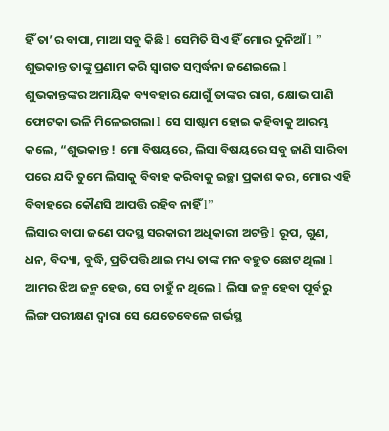ହିଁ ତା’ର ବାପା, ମାଆ ସବୁ କିଛି l ସେମିତି ସିଏ ହିଁ ମୋର ଦୁନିଆଁ l ” ଶୁଭକାନ୍ତ ତାଙ୍କୁ ପ୍ରଣାମ କରି ସ୍ୱାଗତ ସମ୍ବର୍ଦ୍ଧନା ଜଣେଇଲେ l ଶୁଭକାନ୍ତଙ୍କର ଅମାୟିକ ବ୍ୟବହାର ଯୋଗୁଁ ତାଙ୍କର ରାଗ, କ୍ଷୋଭ ପାଣି ଫୋଟକା ଭଳି ମିଳେଇଗଲା l ସେ ସାଷ୍ଟାମ ହୋଇ କହିବାକୁ ଆରମ୍ଭ କଲେ, “ଶୁଭକାନ୍ତ ! ମୋ ବିଷୟରେ, ଲିସା ବିଷୟରେ ସବୁ ଜାଣି ସାରିବା ପରେ ଯଦି ତୁମେ ଲିସାକୁ ବିବାହ କରିବାକୁ ଇଚ୍ଛା ପ୍ରକାଶ କର, ମୋର ଏହି ବିବାହରେ କୌଣସି ଆପତ୍ତି ରହିବ ନାହିଁ l”
ଲିସାର ବାପା ଜଣେ ପଦସ୍ଥ ସରକାରୀ ଅଧିକାରୀ ଅଟନ୍ତି l ରୂପ, ଗୁଣ, ଧନ, ବିଦ୍ୟା, ବୁଦ୍ଧି, ପ୍ରତିପତ୍ତି ଥାଇ ମଧ୍ୟ ତାଙ୍କ ମନ ବହୁତ ଛୋଟ ଥିଲା l ଆମର ଝିଅ ଜନ୍ମ ହେଉ, ସେ ଚାହୁଁ ନ ଥିଲେ l ଲିସା ଜନ୍ମ ହେବା ପୂର୍ବରୁ ଲିଙ୍ଗ ପରୀକ୍ଷଣ ଦ୍ୱାରା ସେ ଯେତେବେଳେ ଗର୍ଭସ୍ଥ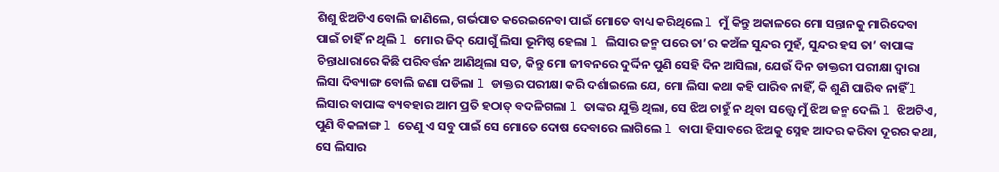ଶିଶୁ ଝିଅଟିଏ ବୋଲି ଜାଣିଲେ, ଗର୍ଭପାତ କରେଇନେବା ପାଇଁ ମୋତେ ବାଧ୍ୟ କରିଥିଲେ l ମୁଁ କିନ୍ତୁ ଅକାଳରେ ମୋ ସନ୍ତାନକୁ ମାରିଦେବା ପାଇଁ ଚାହିଁ ନ ଥିଲି l ମୋର ଜିଦ୍ ଯୋଗୁଁ ଲିସା ଭୂମିଷ୍ଠ ହେଲା l ଲିସାର ଜନ୍ମ ପରେ ତା’ର କଅଁଳ ସୁନ୍ଦର ମୁହଁ, ସୁନ୍ଦର ହସ ତା’ ବାପାଙ୍କ ଚିନ୍ତାଧାରାରେ କିଛି ପରିବର୍ତ୍ତନ ଆଣିଥିଲା ସତ, କିନ୍ତୁ ମୋ ଜୀବନରେ ଦୁର୍ଦ୍ଦିନ ପୁଣି ସେହି ଦିନ ଆସିଲା, ଯେଉଁ ଦିନ ଡାକ୍ତରୀ ପରୀକ୍ଷା ଦ୍ୱାରା ଲିସା ଦିବ୍ୟାଙ୍ଗ ବୋଲି ଜଣା ପଡିଲା l ଡାକ୍ତର ପରୀକ୍ଷା କରି ଦର୍ଶାଇଲେ ଯେ, ମୋ ଲିସା କଥା କହି ପାରିବ ନାହିଁ, କି ଶୁଣି ପାରିବ ନାହିଁ l ଲିସାର ବାପାଙ୍କ ବ୍ୟବହାର ଆମ ପ୍ରତି ହଠାତ୍ ବଦଳିଗଲା l ତାଙ୍କର ଯୁକ୍ତି ଥିଲା, ସେ ଝିଅ ଚାହୁଁ ନ ଥିବା ସତ୍ତ୍ୱେ ମୁଁ ଝିଅ ଜନ୍ମ ଦେଲି l ଝିଅଟିଏ, ପୁଣି ବିକଳାଙ୍ଗ l ତେଣୁ ଏ ସବୁ ପାଇଁ ସେ ମୋତେ ଦୋଷ ଦେବାରେ ଲାଗିଲେ l ବାପା ହିସାବରେ ଝିଅକୁ ସ୍ନେହ ଆଦର କରିବା ଦୂରର କଥା, ସେ ଲିସାର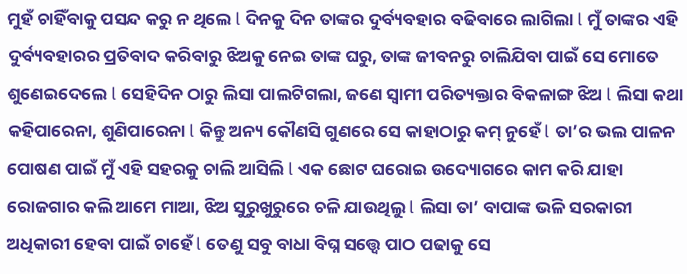ମୁହଁ ଚାହିଁବାକୁ ପସନ୍ଦ କରୁ ନ ଥିଲେ l ଦିନକୁ ଦିନ ତାଙ୍କର ଦୁର୍ବ୍ୟବହାର ବଢିବାରେ ଲାଗିଲା l ମୁଁ ତାଙ୍କର ଏହି ଦୁର୍ବ୍ୟବହାରର ପ୍ରତିବାଦ କରିବାରୁ ଝିଅକୁ ନେଇ ତାଙ୍କ ଘରୁ, ତାଙ୍କ ଜୀବନରୁ ଚାଲିଯିବା ପାଇଁ ସେ ମୋତେ ଶୁଣେଇଦେଲେ l ସେହିଦିନ ଠାରୁ ଲିସା ପାଲଟିଗଲା, ଜଣେ ସ୍ୱାମୀ ପରିତ୍ୟକ୍ତାର ବିକଳାଙ୍ଗ ଝିଅ l ଲିସା କଥା କହିପାରେନା, ଶୁଣିପାରେନା l କିନ୍ତୁ ଅନ୍ୟ କୌଣସି ଗୁଣରେ ସେ କାହାଠାରୁ କମ୍ ନୁହେଁ l ତା’ର ଭଲ ପାଳନ ପୋଷଣ ପାଇଁ ମୁଁ ଏହି ସହରକୁ ଚାଲି ଆସିଲି l ଏକ ଛୋଟ ଘରୋଇ ଉଦ୍ୟୋଗରେ କାମ କରି ଯାହା ରୋଜଗାର କଲି ଆମେ ମାଆ, ଝିଅ ସୁରୁଖୁରୁରେ ଚଳି ଯାଉଥିଲୁ l ଲିସା ତା’ ବାପାଙ୍କ ଭଳି ସରକାରୀ ଅଧିକାରୀ ହେବା ପାଇଁ ଚାହେଁ l ତେଣୁ ସବୁ ବାଧା ବିଘ୍ନ ସତ୍ତ୍ୱେ ପାଠ ପଢାକୁ ସେ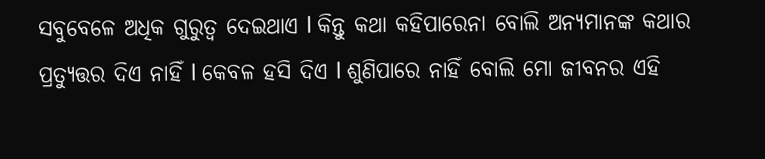ସବୁବେଳେ ଅଧିକ ଗୁରୁତ୍ୱ ଦେଇଥାଏ l କିନ୍ତୁ କଥା କହିପାରେନା ବୋଲି ଅନ୍ୟମାନଙ୍କ କଥାର ପ୍ରତ୍ୟୁତ୍ତର ଦିଏ ନାହିଁ l କେବଳ ହସି ଦିଏ l ଶୁଣିପାରେ ନାହିଁ ବୋଲି ମୋ ଜୀବନର ଏହି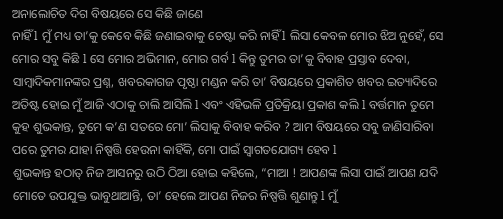ଅନାଲୋଚିତ ଦିଗ ବିଷୟରେ ସେ କିଛି ଜାଣେ
ନାହିଁ l ମୁଁ ମଧ୍ୟ ତା’କୁ କେବେ କିଛି ଜଣାଇବାକୁ ଚେଷ୍ଟା କରି ନାହିଁ l ଲିସା କେବଳ ମୋର ଝିଅ ନୁହେଁ, ସେ ମୋର ସବୁ କିଛି l ସେ ମୋର ଅଭିମାନ, ମୋର ଗର୍ବ l କିନ୍ତୁ ତୁମର ତା’କୁ ବିବାହ ପ୍ରସ୍ତାବ ଦେବା, ସାମ୍ବାଦିକମାନଙ୍କର ପ୍ରଶ୍ନ, ଖବରକାଗଜ ପୃଷ୍ଠା ମଣ୍ଡନ କରି ତା’ ବିଷୟରେ ପ୍ରକାଶିତ ଖବର ଇତ୍ୟାଦିରେ ଅତିଷ୍ଟ ହୋଇ ମୁଁ ଆଜି ଏଠାକୁ ଚାଲି ଆସିଲି l ଏବଂ ଏହିଭଳି ପ୍ରତିକ୍ରିୟା ପ୍ରକାଶ କଲି l ବର୍ତ୍ତମାନ ତୁମେ କୁହ ଶୁଭକାନ୍ତ, ତୁମେ କ’ଣ ସତରେ ମୋ’ ଲିସାକୁ ବିବାହ କରିବ ? ଆମ ବିଷୟରେ ସବୁ ଜାଣିସାରିବା ପରେ ତୁମର ଯାହା ନିଷ୍ପତ୍ତି ହେଉନା କାହିଁକି, ମୋ ପାଇଁ ସ୍ୱାଗତଯୋଗ୍ୟ ହେବ l
ଶୁଭକାନ୍ତ ହଠାତ୍ ନିଜ ଆସନରୁ ଉଠି ଠିଆ ହୋଇ କହିଲେ, “ମାଆ ! ଆପଣଙ୍କ ଲିସା ପାଇଁ ଆପଣ ଯଦି ମୋତେ ଉପଯୁକ୍ତ ଭାବୁଥାଆନ୍ତି, ତା’ ହେଲେ ଆପଣ ନିଜର ନିଷ୍ପତ୍ତି ଶୁଣାନ୍ତୁ l ମୁଁ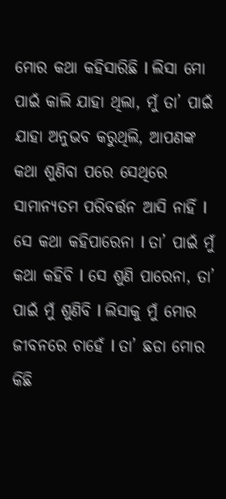ମୋର କଥା କହିସାରିଛି l ଲିସା ମୋ ପାଇଁ କାଲି ଯାହା ଥିଲା, ମୁଁ ତା’ ପାଇଁ ଯାହା ଅନୁଭବ କରୁଥିଲି, ଆପଣଙ୍କ କଥା ଶୁଣିବା ପରେ ସେଥିରେ ସାମାନ୍ୟତମ ପରିବର୍ତ୍ତନ ଆସି ନାହିଁ l ସେ କଥା କହିପାରେନା l ତା’ ପାଇଁ ମୁଁ କଥା କହିବି l ସେ ଶୁଣି ପାରେନା, ତା’ ପାଇଁ ମୁଁ ଶୁଣିବି l ଲିସାକୁ ମୁଁ ମୋର ଜୀବନରେ ଚାହେଁ l ତା’ ଛଡା ମୋର କିଛି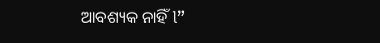ଆବଶ୍ୟକ ନାହିଁ l”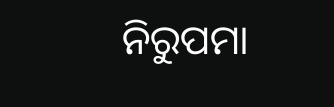ନିରୁପମା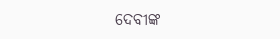ଦେବୀଙ୍କ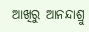ଆଖିରୁ ଆନନ୍ଦାଶ୍ରୁ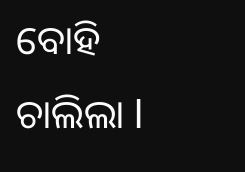ବୋହି ଚାଲିଲା l